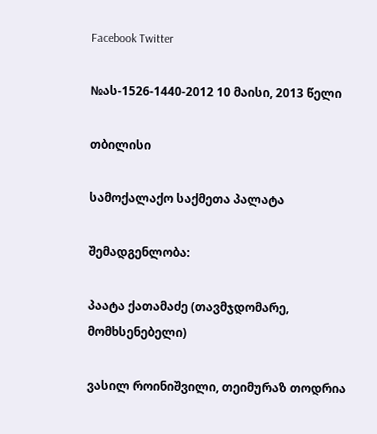Facebook Twitter

№ას-1526-1440-2012 10 მაისი, 2013 წელი

თბილისი

სამოქალაქო საქმეთა პალატა

შემადგენლობა:

პაატა ქათამაძე (თავმჯდომარე, მომხსენებელი)

ვასილ როინიშვილი, თეიმურაზ თოდრია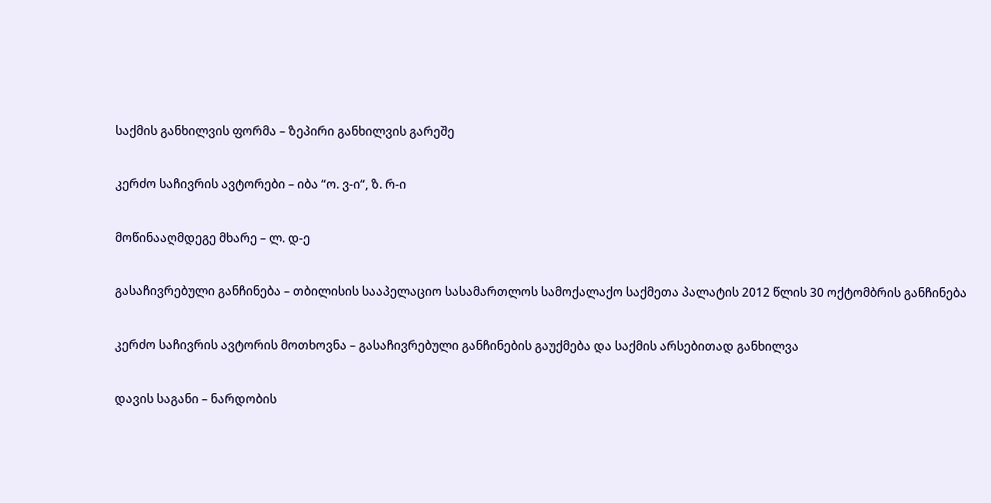საქმის განხილვის ფორმა – ზეპირი განხილვის გარეშე

კერძო საჩივრის ავტორები – იბა “ო. ვ-ი“, ზ. რ-ი

მოწინააღმდეგე მხარე – ლ. დ-ე

გასაჩივრებული განჩინება – თბილისის სააპელაციო სასამართლოს სამოქალაქო საქმეთა პალატის 2012 წლის 30 ოქტომბრის განჩინება

კერძო საჩივრის ავტორის მოთხოვნა – გასაჩივრებული განჩინების გაუქმება და საქმის არსებითად განხილვა

დავის საგანი – ნარდობის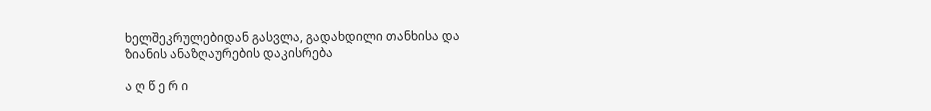ხელშეკრულებიდან გასვლა, გადახდილი თანხისა და ზიანის ანაზღაურების დაკისრება

ა ღ წ ე რ ი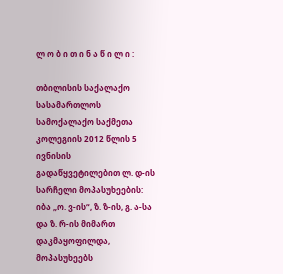ლ ო ბ ი თ ი ნ ა წ ი ლ ი :

თბილისის საქალაქო სასამართლოს სამოქალაქო საქმეთა კოლეგიის 2012 წლის 5 ივნისის გადაწყვეტილებით ლ. დ-ის სარჩელი მოპასუხეების: იბა „ო. ვ-ის“, ზ. ზ-ის, გ. ა-სა და ზ. რ-ის მიმართ დაკმაყოფილდა, მოპასუხეებს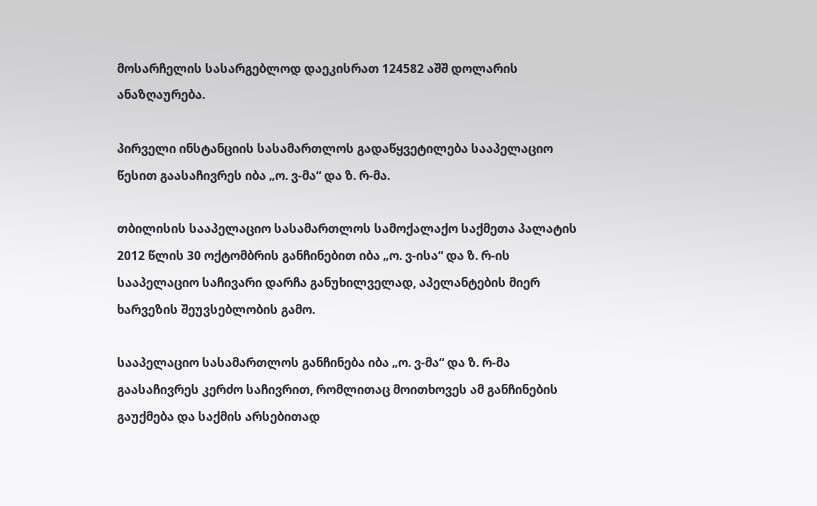მოსარჩელის სასარგებლოდ დაეკისრათ 124582 აშშ დოლარის ანაზღაურება.

პირველი ინსტანციის სასამართლოს გადაწყვეტილება სააპელაციო წესით გაასაჩივრეს იბა „ო. ვ-მა“ და ზ. რ-მა.

თბილისის სააპელაციო სასამართლოს სამოქალაქო საქმეთა პალატის 2012 წლის 30 ოქტომბრის განჩინებით იბა „ო. ვ-ისა“ და ზ. რ-ის სააპელაციო საჩივარი დარჩა განუხილველად, აპელანტების მიერ ხარვეზის შეუვსებლობის გამო.

სააპელაციო სასამართლოს განჩინება იბა „ო. ვ-მა“ და ზ. რ-მა გაასაჩივრეს კერძო საჩივრით, რომლითაც მოითხოვეს ამ განჩინების გაუქმება და საქმის არსებითად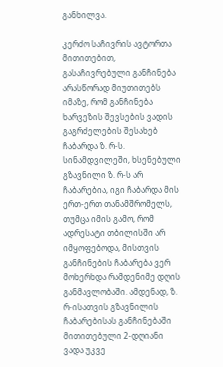განხილვა.

კერძო საჩივრის ავტორთა მითითებით, გასაჩივრებული განჩინება არასწორად მიუთითებს იმაზე, რომ განჩინება ხარვეზის შევსების ვადის გაგრძელების შესახებ ჩაბარდა ზ. რ-ს. სინამდვილეში, ხსენებული გზავნილი ზ. რ-ს არ ჩაბარებია, იგი ჩაბარდა მის ერთ-ერთ თანამშრომელს, თუმცა იმის გამო, რომ ადრესატი თბილისში არ იმყოფებოდა, მისთვის განჩინების ჩაბარება ვერ მოხერხდა რამდენიმე დღის განმავლობაში. ამდენად, ზ. რ-ისათვის გზავნილის ჩაბარებისას განჩინებაში მითითებული 2-დღიანი ვადა უკვე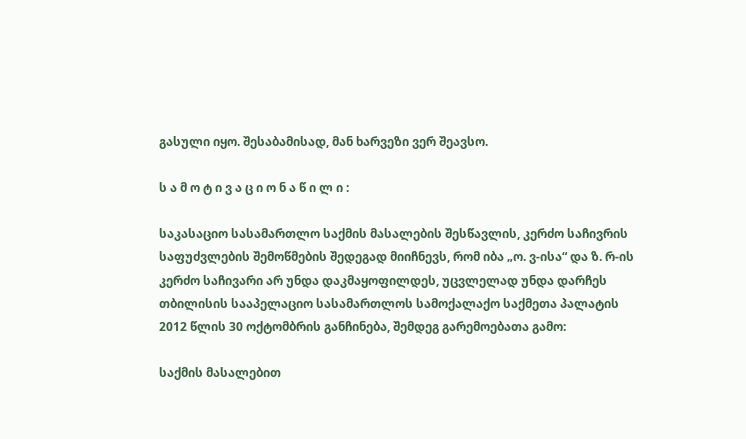გასული იყო. შესაბამისად, მან ხარვეზი ვერ შეავსო.

ს ა მ ო ტ ი ვ ა ც ი ო ნ ა წ ი ლ ი :

საკასაციო სასამართლო საქმის მასალების შესწავლის, კერძო საჩივრის საფუძვლების შემოწმების შედეგად მიიჩნევს, რომ იბა „ო. ვ-ისა“ და ზ. რ-ის კერძო საჩივარი არ უნდა დაკმაყოფილდეს, უცვლელად უნდა დარჩეს თბილისის სააპელაციო სასამართლოს სამოქალაქო საქმეთა პალატის 2012 წლის 30 ოქტომბრის განჩინება, შემდეგ გარემოებათა გამო:

საქმის მასალებით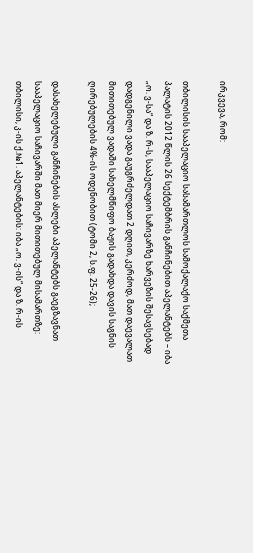ირკვევა, რომ:

თბილისის სააპელაციო სასამართლოს სამოქალაქო საქმეთა პალატის 2012 წლის 26 სექტემბრის განჩინებით აპელანტებს – იბა „ო. ვ-სა“ და ზ. რ-ს, სააპელაციო საჩივარზე ხარვეზის შესავსებად დადგენილი ვადა გაუგრძელდათ 2 დღით, კერძოდ, მათ დაევალათ მითითებულ ვადაში სახელმწიფო ბაჟის გადახდა დავის საგნის ღირებულების 4%-ის ოდენობით (ტომი 2, ს.ფ. 25-26);

დასახელებული განჩინების ასლები აპელანტებს გაეგზავნათ სააპელაციო საჩივარში მათ მიერ მითითებულ მისამართზე: თბილისი, კ-ის ქ.№1. აპელანტების: იბა „ო. ვ-ის“ და ზ. რ-ის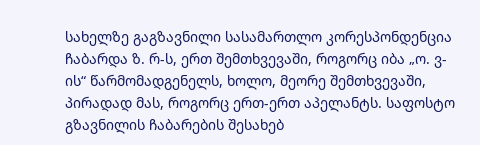სახელზე გაგზავნილი სასამართლო კორესპონდენცია ჩაბარდა ზ. რ-ს, ერთ შემთხვევაში, როგორც იბა „ო. ვ-ის“ წარმომადგენელს, ხოლო, მეორე შემთხვევაში, პირადად მას, როგორც ერთ-ერთ აპელანტს. საფოსტო გზავნილის ჩაბარების შესახებ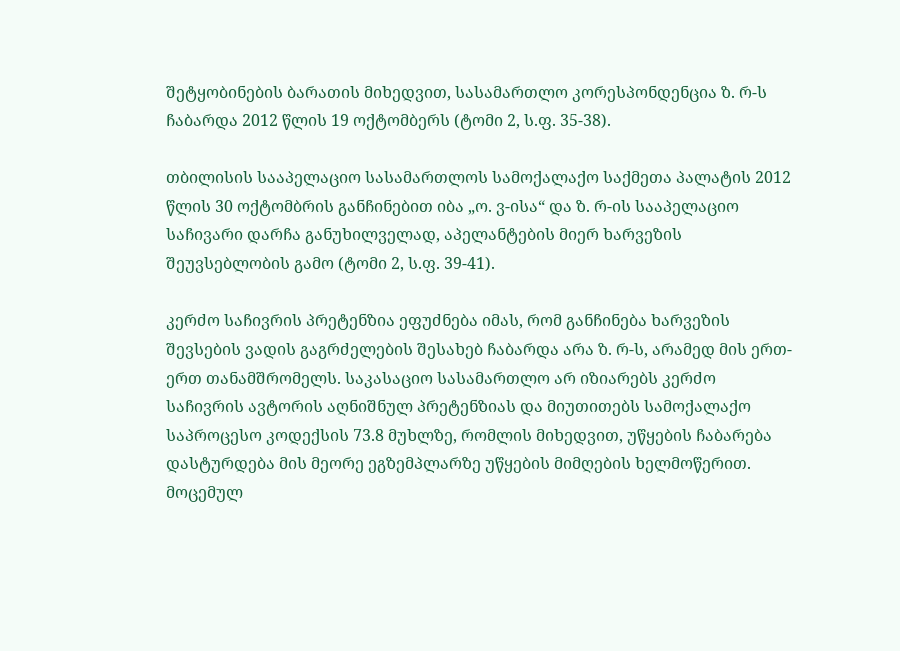შეტყობინების ბარათის მიხედვით, სასამართლო კორესპონდენცია ზ. რ-ს ჩაბარდა 2012 წლის 19 ოქტომბერს (ტომი 2, ს.ფ. 35-38).

თბილისის სააპელაციო სასამართლოს სამოქალაქო საქმეთა პალატის 2012 წლის 30 ოქტომბრის განჩინებით იბა „ო. ვ-ისა“ და ზ. რ-ის სააპელაციო საჩივარი დარჩა განუხილველად, აპელანტების მიერ ხარვეზის შეუვსებლობის გამო (ტომი 2, ს.ფ. 39-41).

კერძო საჩივრის პრეტენზია ეფუძნება იმას, რომ განჩინება ხარვეზის შევსების ვადის გაგრძელების შესახებ ჩაბარდა არა ზ. რ-ს, არამედ მის ერთ-ერთ თანამშრომელს. საკასაციო სასამართლო არ იზიარებს კერძო საჩივრის ავტორის აღნიშნულ პრეტენზიას და მიუთითებს სამოქალაქო საპროცესო კოდექსის 73.8 მუხლზე, რომლის მიხედვით, უწყების ჩაბარება დასტურდება მის მეორე ეგზემპლარზე უწყების მიმღების ხელმოწერით. მოცემულ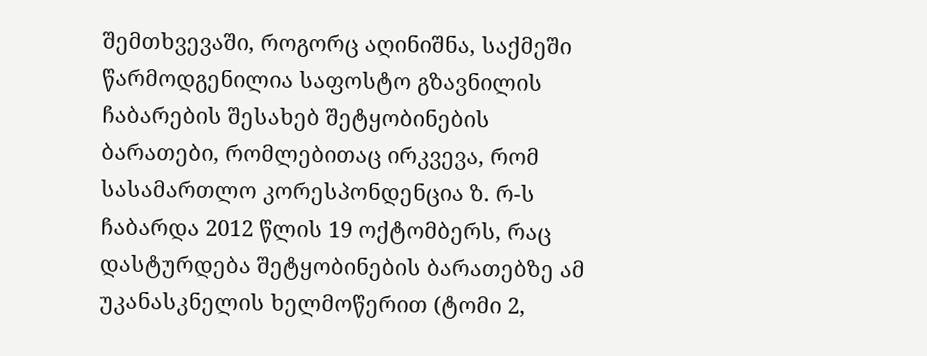შემთხვევაში, როგორც აღინიშნა, საქმეში წარმოდგენილია საფოსტო გზავნილის ჩაბარების შესახებ შეტყობინების ბარათები, რომლებითაც ირკვევა, რომ სასამართლო კორესპონდენცია ზ. რ-ს ჩაბარდა 2012 წლის 19 ოქტომბერს, რაც დასტურდება შეტყობინების ბარათებზე ამ უკანასკნელის ხელმოწერით (ტომი 2,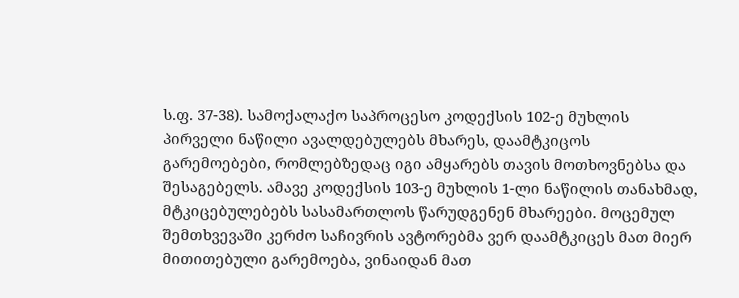ს.ფ. 37-38). სამოქალაქო საპროცესო კოდექსის 102-ე მუხლის პირველი ნაწილი ავალდებულებს მხარეს, დაამტკიცოს გარემოებები, რომლებზედაც იგი ამყარებს თავის მოთხოვნებსა და შესაგებელს. ამავე კოდექსის 103-ე მუხლის 1-ლი ნაწილის თანახმად, მტკიცებულებებს სასამართლოს წარუდგენენ მხარეები. მოცემულ შემთხვევაში კერძო საჩივრის ავტორებმა ვერ დაამტკიცეს მათ მიერ მითითებული გარემოება, ვინაიდან მათ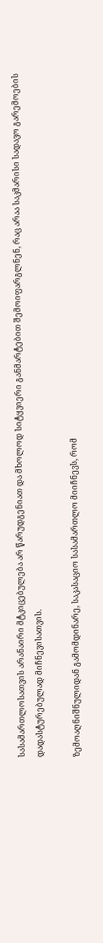სასამართლოსათვის არანაირი მტკიცებულება არ წარუდგენიათ და მხოლოდ სიტყვიერი განმარტებით შემოიფარგლნენ, რაც არაა საკმარისი სადავო გარემოების დადასტურებულად მიჩნევისათვის.

ზემოაღნიშნულიდან გამომდინარე, საკასაციო სასამართლო მიიჩნევს, რომ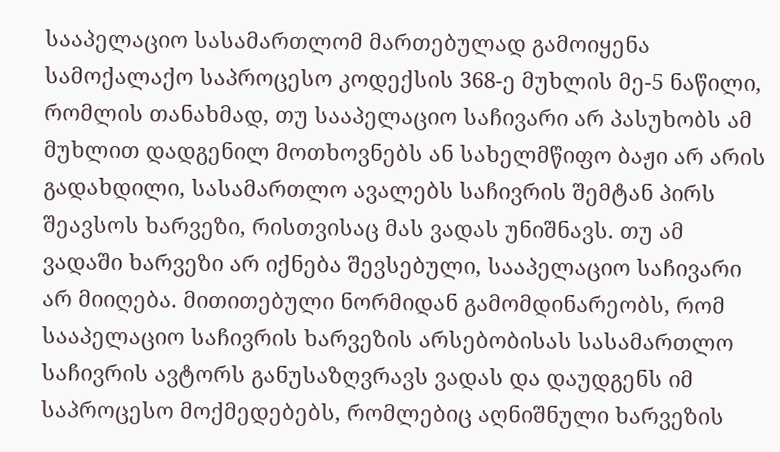სააპელაციო სასამართლომ მართებულად გამოიყენა სამოქალაქო საპროცესო კოდექსის 368-ე მუხლის მე-5 ნაწილი, რომლის თანახმად, თუ სააპელაციო საჩივარი არ პასუხობს ამ მუხლით დადგენილ მოთხოვნებს ან სახელმწიფო ბაჟი არ არის გადახდილი, სასამართლო ავალებს საჩივრის შემტან პირს შეავსოს ხარვეზი, რისთვისაც მას ვადას უნიშნავს. თუ ამ ვადაში ხარვეზი არ იქნება შევსებული, სააპელაციო საჩივარი არ მიიღება. მითითებული ნორმიდან გამომდინარეობს, რომ სააპელაციო საჩივრის ხარვეზის არსებობისას სასამართლო საჩივრის ავტორს განუსაზღვრავს ვადას და დაუდგენს იმ საპროცესო მოქმედებებს, რომლებიც აღნიშნული ხარვეზის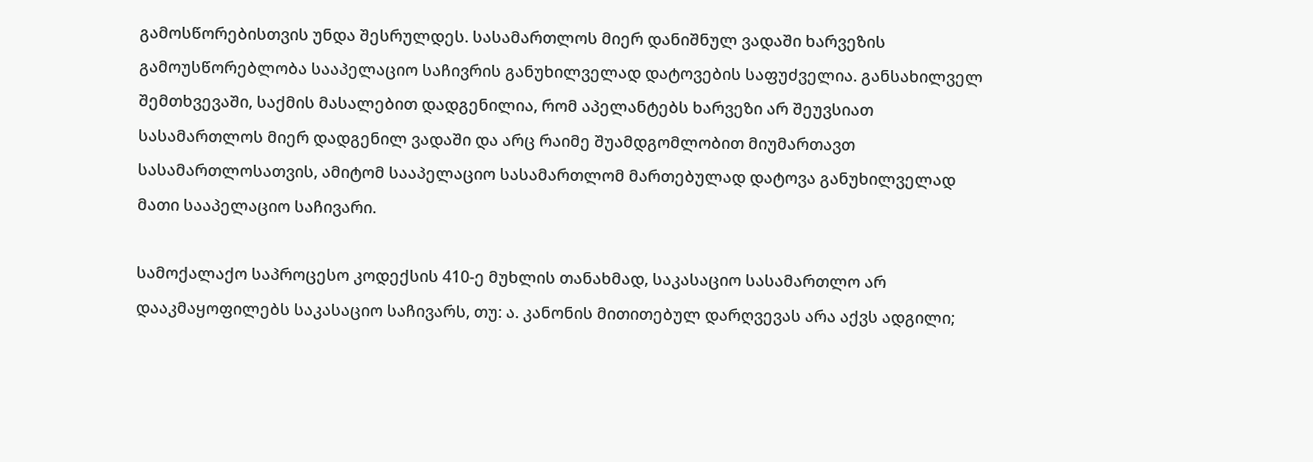გამოსწორებისთვის უნდა შესრულდეს. სასამართლოს მიერ დანიშნულ ვადაში ხარვეზის გამოუსწორებლობა სააპელაციო საჩივრის განუხილველად დატოვების საფუძველია. განსახილველ შემთხვევაში, საქმის მასალებით დადგენილია, რომ აპელანტებს ხარვეზი არ შეუვსიათ სასამართლოს მიერ დადგენილ ვადაში და არც რაიმე შუამდგომლობით მიუმართავთ სასამართლოსათვის, ამიტომ სააპელაციო სასამართლომ მართებულად დატოვა განუხილველად მათი სააპელაციო საჩივარი.

სამოქალაქო საპროცესო კოდექსის 410-ე მუხლის თანახმად, საკასაციო სასამართლო არ დააკმაყოფილებს საკასაციო საჩივარს, თუ: ა. კანონის მითითებულ დარღვევას არა აქვს ადგილი;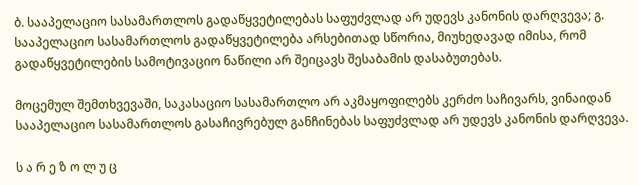ბ. სააპელაციო სასამართლოს გადაწყვეტილებას საფუძვლად არ უდევს კანონის დარღვევა; გ. სააპელაციო სასამართლოს გადაწყვეტილება არსებითად სწორია, მიუხედავად იმისა, რომ გადაწყვეტილების სამოტივაციო ნაწილი არ შეიცავს შესაბამის დასაბუთებას.

მოცემულ შემთხვევაში, საკასაციო სასამართლო არ აკმაყოფილებს კერძო საჩივარს, ვინაიდან სააპელაციო სასამართლოს გასაჩივრებულ განჩინებას საფუძვლად არ უდევს კანონის დარღვევა.

ს ა რ ე ზ ო ლ უ ც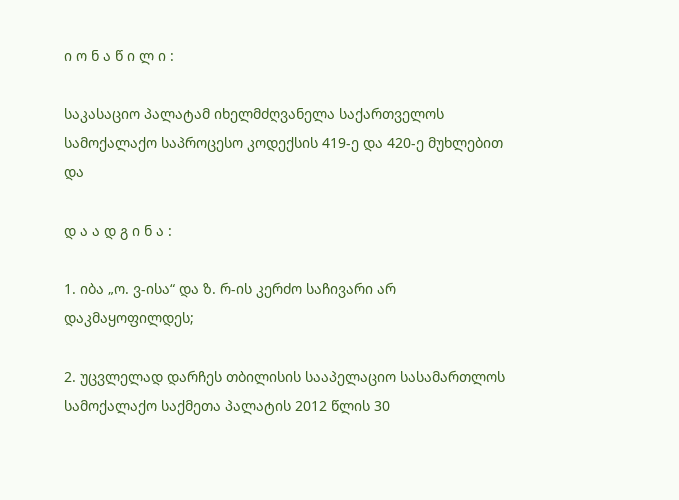ი ო ნ ა წ ი ლ ი :

საკასაციო პალატამ იხელმძღვანელა საქართველოს სამოქალაქო საპროცესო კოდექსის 419-ე და 420-ე მუხლებით და

დ ა ა დ გ ი ნ ა :

1. იბა „ო. ვ-ისა“ და ზ. რ-ის კერძო საჩივარი არ დაკმაყოფილდეს;

2. უცვლელად დარჩეს თბილისის სააპელაციო სასამართლოს სამოქალაქო საქმეთა პალატის 2012 წლის 30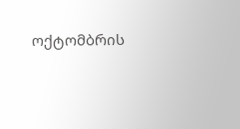ოქტომბრის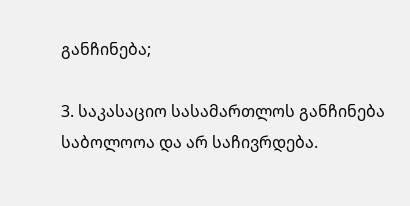განჩინება;

3. საკასაციო სასამართლოს განჩინება საბოლოოა და არ საჩივრდება.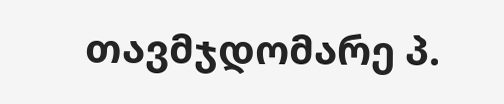თავმჯდომარე პ.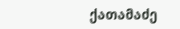ქათამაძე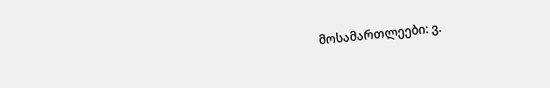მოსამართლეები: ვ.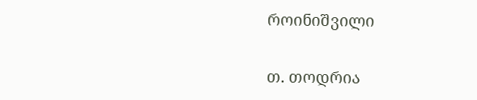როინიშვილი

თ. თოდრია